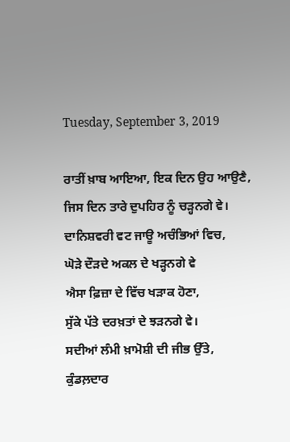Tuesday, September 3, 2019

ਰਾਤੀਂ ਖ਼ਾਬ ਆਇਆ, ਇਕ ਦਿਨ ਉਹ ਆਉਣੈ,
ਜਿਸ ਦਿਨ ਤਾਰੇ ਦੁਪਹਿਰ ਨੂੰ ਚੜ੍ਹਨਗੇ ਵੇ।
ਦਾਨਿਸ਼ਵਰੀ ਵਟ ਜਾਊ ਅਚੰਭਿਆਂ ਵਿਚ,
ਘੋੜੇ ਦੌੜਦੇ ਅਕਲ ਦੇ ਖੜ੍ਹਨਗੇ ਵੇ
ਐਸਾ ਫ਼ਿਜ਼ਾ ਦੇ ਵਿੱਚ ਖੜਾਕ ਹੋਣਾ,
ਸੁੱਕੇ ਪੱਤੇ ਦਰਖ਼ਤਾਂ ਦੇ ਝੜਨਗੇ ਵੇ।
ਸਦੀਆਂ ਲੰਮੀ ਖ਼ਾਮੋਸ਼ੀ ਦੀ ਜੀਭ ਉੱਤੇ,
ਕੁੰਡਲ਼ਦਾਰ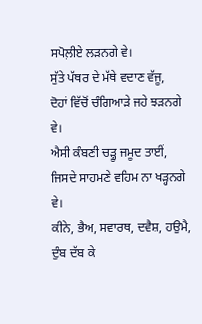ਸਪੋਲ਼ੀਏ ਲੜਨਗੇ ਵੇ।
ਸੁੱਤੇ ਪੱਥਰ ਦੇ ਮੱਥੇ ਵਦਾਣ ਵੱਜੂ,
ਦੋਹਾਂ ਵਿੱਚੋਂ ਚੰਗਿਆੜੇ ਜਹੇ ਝੜਨਗੇ ਵੇ।
ਐਸੀ ਕੰਬਣੀ ਚੜ੍ਹੂ ਜਮੂਦ ਤਾਈਂ,
ਜਿਸਦੇ ਸਾਹਮਣੇ ਵਹਿਮ ਨਾ ਖੜ੍ਹਨਗੇ ਵੇ।
ਕੀਨੇ, ਭੈਅ, ਸਵਾਰਥ, ਦਵੈਸ਼, ਹਉਮੈ,
ਦੁੰਬ ਦੱਬ ਕੇ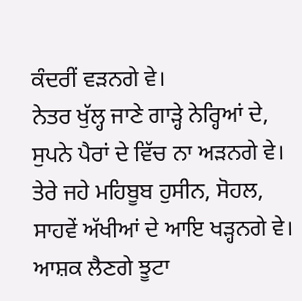ਕੰਦਰੀਂ ਵੜਨਗੇ ਵੇ।
ਨੇਤਰ ਖੁੱਲ੍ਹ ਜਾਣੇ ਗਾੜ੍ਹੇ ਨੇਰ੍ਹਿਆਂ ਦੇ,
ਸੁਪਨੇ ਪੈਰਾਂ ਦੇ ਵਿੱਚ ਨਾ ਅੜਨਗੇ ਵੇ।
ਤੇਰੇ ਜਹੇ ਮਹਿਬੂਬ ਹੁਸੀਨ, ਸੋਹਲ,
ਸਾਹਵੇਂ ਅੱਖੀਆਂ ਦੇ ਆਇ ਖੜ੍ਹਨਗੇ ਵੇ।
ਆਸ਼ਕ ਲੈਣਗੇ ਝੂਟਾ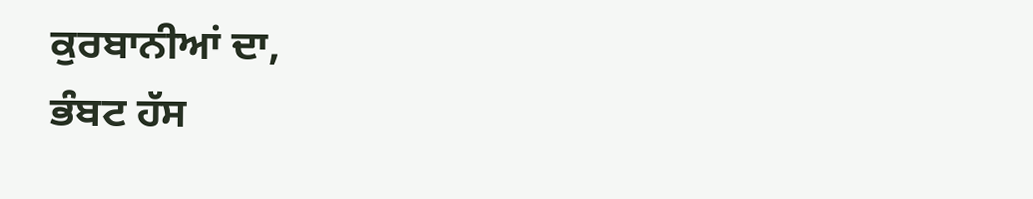ਕੁਰਬਾਨੀਆਂ ਦਾ,
ਭੰਬਟ ਹੱਸ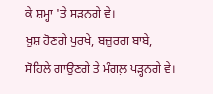ਕੇ ਸ਼ਮ੍ਹਾ 'ਤੇ ਸੜਨਗੇ ਵੇ।
ਖ਼ੁਸ਼ ਹੋਣਗੇ ਪੁਰਖੇ, ਬਜ਼ੁਰਗ ਬਾਬੇ,
ਸੋਹਿਲੇ ਗਾਉਣਗੇ ਤੇ ਮੰਗਲ਼ ਪੜ੍ਹਨਗੇ ਵੇ।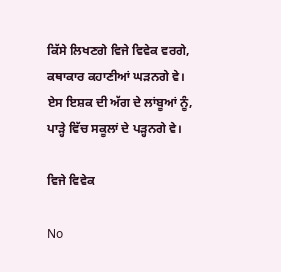ਕਿੱਸੇ ਲਿਖਣਗੇ ਵਿਜੇ ਵਿਵੇਕ ਵਰਗੇ,
ਕਥਾਕਾਰ ਕਹਾਣੀਆਂ ਘੜਨਗੇ ਵੇ।
ਏਸ ਇਸ਼ਕ ਦੀ ਅੱਗ ਦੇ ਲਾਂਬੂਆਂ ਨੂੰ,
ਪਾੜ੍ਹੇ ਵਿੱਚ ਸਕੂਲਾਂ ਦੇ ਪੜ੍ਹਨਗੇ ਵੇ।

ਵਿਜੇ ਵਿਵੇਕ

No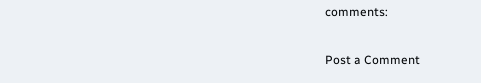comments:

Post a Comment